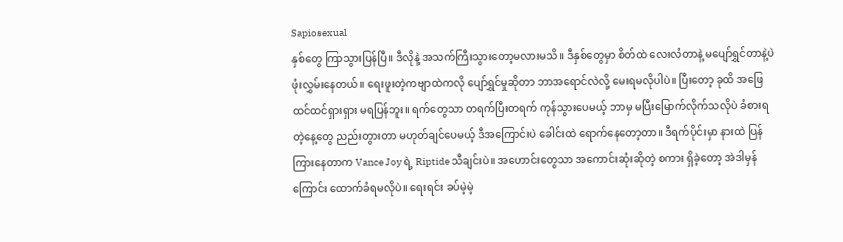Sapiosexual
နှစ်တွေ ကြာသွားပြန်ပြီ။ ဒီလိုနဲ့ အသက်ကြီးသွားတော့မလားမသိ။ ဒီနှစ်တွေမှာ စိတ်ထဲ လေးလံတာနဲ့ မပျော်ရွှင်တာနဲ့ပဲ ဖုံးလွှမ်းနေတယ်။ ရေးဖူးတဲ့ကဗျာထဲကလို ပျော်ရွှင်မှုဆိုတာ ဘာအရောင်လဲလို့ မေးရမလိုပါပဲ။ ပြီးတော့ ခုထိ အဖြေ ထင်ထင်ရှားရှား မရပြန်ဘူး။ ရက်တွေသာ တရက်ပြီးတရက် ကုန်သွားပေမယ့် ဘာမှ မပြီးမြောက်လိုက်သလိုပဲ ခံစားရတဲ့နေ့တွေ ညည်းတွားတာ မဟုတ်ချင်ပေမယ့် ဒီအကြောင်းပဲ ခေါင်းထဲ ရောက်နေတော့တာ။ ဒီရက်ပိုင်းမှာ နားထဲ ပြန်ကြားနေတာက Vance Joy ရဲ့ Riptide သီချင်းပဲ။ အဟောင်းတွေသာ အကောင်းဆုံးဆိုတဲ့ စကား ရှိခဲ့တော့ အဲဒါမှန်ကြောင်း ထောက်ခံရမလိုပဲ။ ရေးရင်း ခပ်မဲ့မဲ့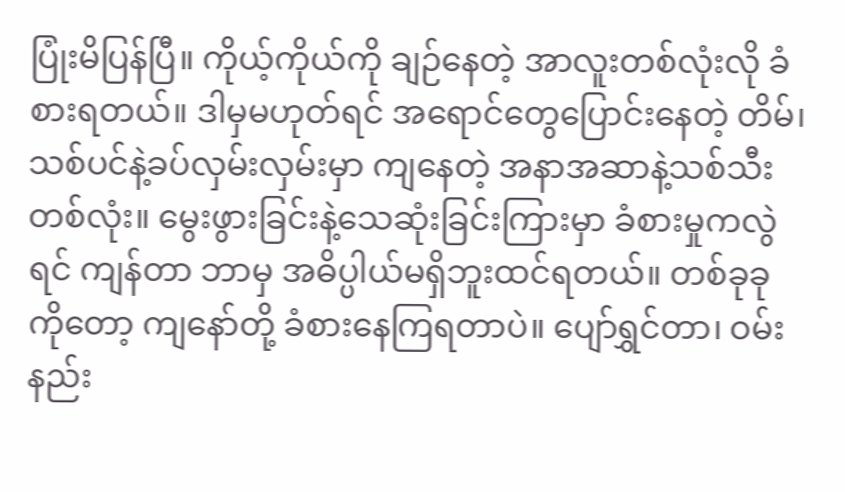ပြုံးမိပြန်ပြီ။ ကိုယ့်ကိုယ်ကို ချဉ်နေတဲ့ အာလူးတစ်လုံးလို ခံစားရတယ်။ ဒါမှမဟုတ်ရင် အရောင်တွေပြောင်းနေတဲ့ တိမ်၊ သစ်ပင်နဲ့ခပ်လှမ်းလှမ်းမှာ ကျနေတဲ့ အနာအဆာနဲ့သစ်သီးတစ်လုံး။ မွေးဖွားခြင်းနဲ့သေဆုံးခြင်းကြားမှာ ခံစားမှုကလွဲရင် ကျန်တာ ဘာမှ အဓိပ္ပါယ်မရှိဘူးထင်ရတယ်။ တစ်ခုခုကိုတော့ ကျနော်တို့ ခံစားနေကြရတာပဲ။ ပျော်ရွှင်တာ၊ ဝမ်းနည်း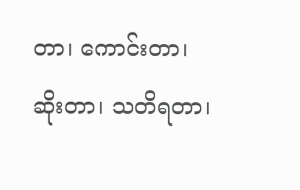တာ၊ ကောင်းတာ၊ ဆိုးတာ၊ သတိရတာ၊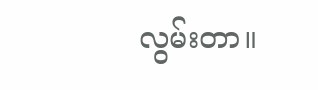လွမ်းတာ။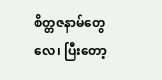စိတ္တဇနာမ်တွေလေ၊ ပြီးတော့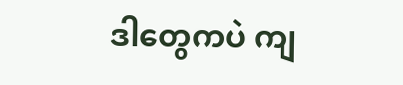ဒါတွေကပဲ ကျ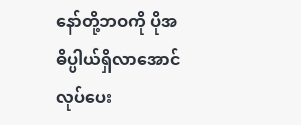နော်တို့ဘဝကို ပိုအဓိပ္ပါယ်ရှိလာအောင် လုပ်ပေး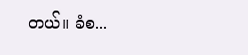တယ်။ ခံစ...